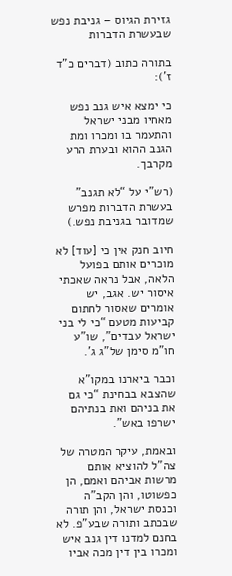גזירת הגיוס – גניבת נפש שבעשרת הדברות

בתורה כתוב (דברים כ”ד ז’):

כי ימצא איש גנב נפש מאחיו מבני ישראל והתעמר בו ומכרו ומת הגנב ההוא ובערת הרע מקרבך.

(רש”י על “לא תגנב” בעשרת הדברות מפרש שמדובר בגניבת נפש.)

חיוב חנק אין כי [עוד] לא מוכרים אותם בפועל הלאה, אבל נראה שאכתי איסור יש. אגב, יש אומרים שאסור לחתום קביעות מטעם “כי לי בני ישראל עבדים”, שו”ע חו”מ סימן של”ג ג’.

וכבר ביארנו במקו”א שהצבא בבחינת “כי גם את בניהם ואת בנתיהם ישרפו באש”.

ובאמת, עיקר המטרה של צה”ל להוציא אותם מרשות אביהם ואמם, הן כפשוטו, והן הקב”ה וכנסת ישראל, והן תורה שבכתב ותורה שבע”פ. לא בחנם למדנו דין גנב איש ומכרו בין דין מכה אביו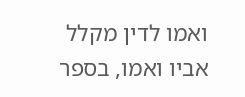ואמו לדין מקלל אביו ואמו, בספר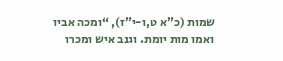שמות (כ”א ט,ו-י”ז), “ומכה אביו ואמו מות יומת. וגנב איש ומכרו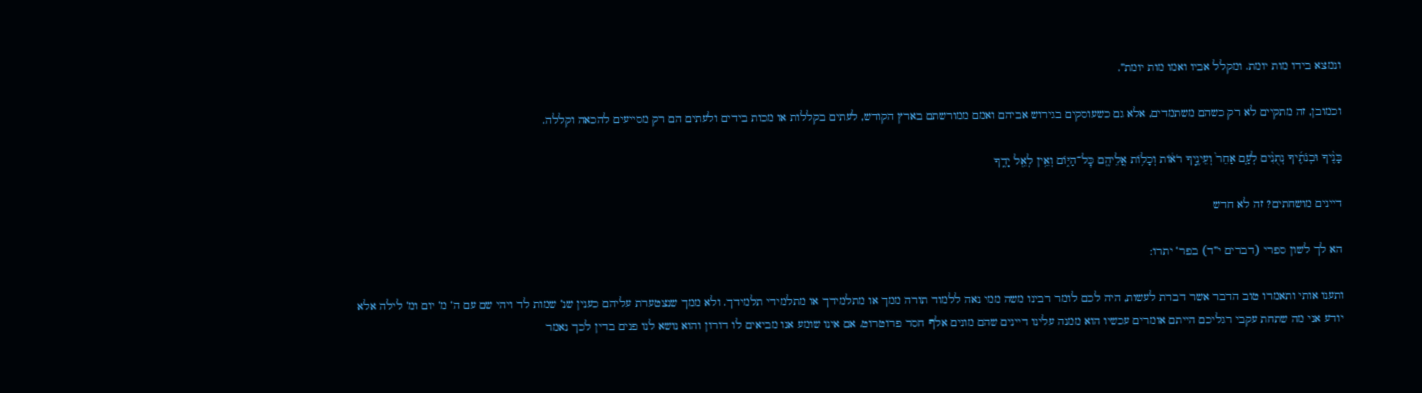ונמצא בידו מות יומת. ומקלל אביו ואמו מות יומת”.

וכמובן, זה מתקיים לא רק כשהם משתמדים, אלא גם כשעוסקים בגירוש אביהם ואמם ממורשתם בארץ הקודש, לעתים בקללות או מכות בידים ולעתים הם רק מסייעים להכאה וקללה.

בָּנֶ֨יךָ וּבְנֹתֶ֜יךָ נְתֻנִ֨ים לְעַ֤ם אַחֵר֙ וְעֵינֶ֣יךָ רֹא֔וֹת וְכָל֥וֹת אֲלֵיהֶ֖ם כׇּל־הַיּ֑וֹם וְאֵ֥ין לְאֵ֖ל יָדֶֽךָ

דיינים מושחתים? זה לא חדש

הא לך לשון ספרי (דברים י”ד) בפר’ יתרו:

ותענו אותי ותאמרו טוב הדבר אשר דברת לעשות, היה לכם לומר רבינו משה ממי נאה ללמוד תורה ממך או מתלמידך או מתלמידי תלמידך. ולא ממך שנצטערת עליהם כענין שנ’ שמות לד ויהי שם עם ה’ מ’ יום ומ’ לילה אלא יודע אני מה שתחת עקבי רגליכם הייתם אומרים עכשיו הוא ממנה עלינו דיינים שהם מונים אלף חסר פרוטרוט. אם אינו שומע אנו מביאים לו דורון והוא נושא לנו פנים בדין לכך נאמר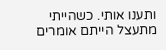ותענו אותי. כשהייתי מתעצל הייתם אומרים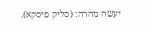יעשה מהרה: (סליק פיסקא).